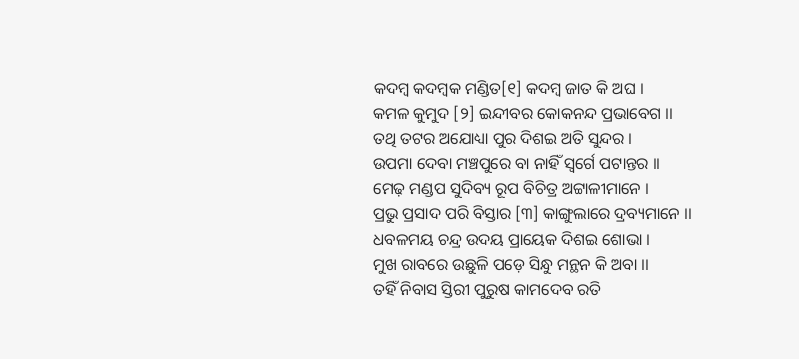କଦମ୍ବ କଦମ୍ବକ ମଣ୍ଡିତ[୧] କଦମ୍ବ ଜାତ କି ଅଘ ।
କମଳ କୁମୁଦ [୨] ଇନ୍ଦୀବର କୋକନନ୍ଦ ପ୍ରଭାବେଗ ।।
ତଥି ତଟର ଅଯୋଧ୍ୟା ପୁର ଦିଶଇ ଅତି ସୁନ୍ଦର ।
ଉପମା ଦେବା ମଞ୍ଚପୁରେ ବା ନାହିଁ ସ୍ୱର୍ଗେ ପଟାନ୍ତର ।।
ମେଢ଼ ମଣ୍ଡପ ସୁଦିବ୍ୟ ରୂପ ବିଚିତ୍ର ଅଟ୍ଟାଳୀମାନେ ।
ପ୍ରଭୁ ପ୍ରସାଦ ପରି ବିସ୍ତାର [୩] କାଙ୍ଗୁଲାରେ ଦ୍ରବ୍ୟମାନେ ।।
ଧବଳମୟ ଚନ୍ଦ୍ର ଉଦୟ ପ୍ରାୟେକ ଦିଶଇ ଶୋଭା ।
ମୁଖ ରାବରେ ଉଛୁଳି ପଡ଼େ ସିନ୍ଧୁ ମନ୍ଥନ କି ଅବା ।।
ତହିଁ ନିବାସ ସ୍ତିରୀ ପୁରୁଷ କାମଦେବ ରତି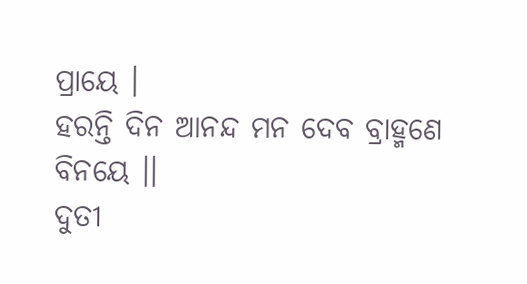ପ୍ରାୟେ ।
ହରନ୍ତି ଦିନ ଆନନ୍ଦ ମନ ଦେବ ବ୍ରାହ୍ମଣେ ବିନୟେ ।।
ଦୁତୀ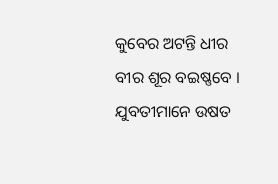କୁବେର ଅଟନ୍ତି ଧୀର ବୀର ଶୂର ବଇଷ୍ଣବେ ।
ଯୁବତୀମାନେ ଉଷତ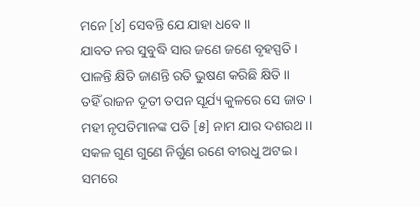ମନେ [୪] ସେବନ୍ତି ଯେ ଯାହା ଧବେ ।।
ଯାବତ ନର ସୁବୁଦ୍ଧି ସାର ଜଣେ ଜଣେ ବୃହସ୍ପତି ।
ପାଳନ୍ତି କ୍ଷିତି ଜାଣନ୍ତି ରତି ଭୁଷଣ କରିଛି କ୍ଷିତି ।।
ତହିଁ ରାଜନ ଦୂତୀ ତପନ ସୂର୍ଯ୍ୟ କୁଳରେ ସେ ଜାତ ।
ମହୀ ନୃପତିମାନଙ୍କ ପତି [୫] ନାମ ଯାର ଦଶରଥ ।।
ସକଳ ଗୁଣ ଗୁଣେ ନିର୍ଗୁଣ ରଣେ ବୀରଧୁ ଅଟଇ ।
ସମରେ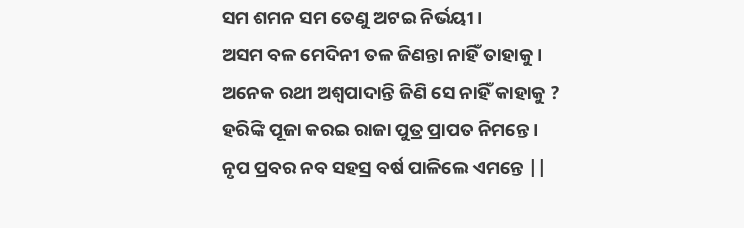ସମ ଶମନ ସମ ତେଣୁ ଅଟଇ ନିର୍ଭୟୀ ।
ଅସମ ବଳ ମେଦିନୀ ତଳ ଜିଣନ୍ତା ନାହିଁ ତାହାକୁ ।
ଅନେକ ରଥୀ ଅଶ୍ୱପାଦାନ୍ତି ଜିଣି ସେ ନାହିଁ କାହାକୁ ?
ହରିଙ୍କି ପୂଜା କରଇ ରାଜା ପୁତ୍ର ପ୍ରାପତ ନିମନ୍ତେ ।
ନୃପ ପ୍ରବର ନବ ସହସ୍ର ବର୍ଷ ପାଳିଲେ ଏମନ୍ତେ ||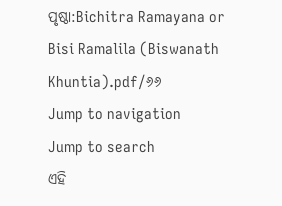ପୃଷ୍ଠା:Bichitra Ramayana or Bisi Ramalila (Biswanath Khuntia).pdf/୬୬
Jump to navigation
Jump to search
ଏହି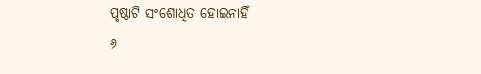ପୃଷ୍ଠାଟି ସଂଶୋଧିତ ହୋଇନାହିଁ
୬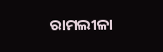ରାମଲୀଳା